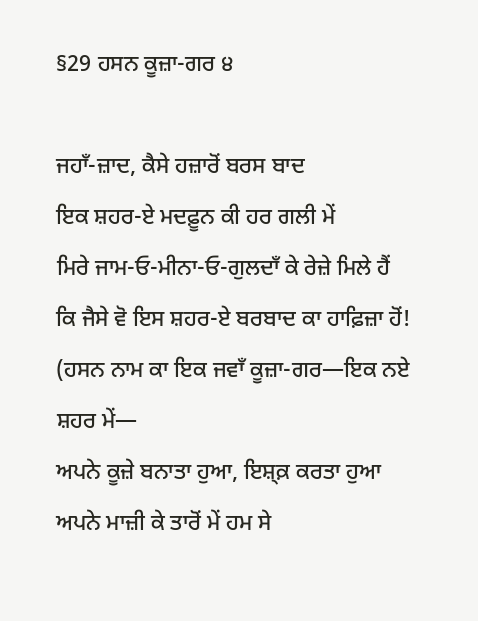§29 ਹਸਨ ਕੂਜ਼ਾ-ਗਰ ੪

ਜਹਾਁ-ਜ਼ਾਦ, ਕੈਸੇ ਹਜ਼ਾਰੋਂ ਬਰਸ ਬਾਦ
ਇਕ ਸ਼ਹਰ-ਏ ਮਦਫ਼ੂਨ ਕੀ ਹਰ ਗਲੀ ਮੇਂ
ਮਿਰੇ ਜਾਮ‐ਓ‐ਮੀਨਾ‐ਓ‐ਗੁਲਦਾਁ ਕੇ ਰੇਜ਼ੇ ਮਿਲੇ ਹੈਂ
ਕਿ ਜੈਸੇ ਵੋ ਇਸ ਸ਼ਹਰ-ਏ ਬਰਬਾਦ ਕਾ ਹਾਫ਼ਿਜ਼ਾ ਹੋਂ!
(ਹਸਨ ਨਾਮ ਕਾ ਇਕ ਜਵਾਁ ਕੂਜ਼ਾ-ਗਰ—ਇਕ ਨਏ ਸ਼ਹਰ ਮੇਂ—
ਅਪਨੇ ਕੂਜ਼ੇ ਬਨਾਤਾ ਹੁਆ, ਇਸ਼੍ਕ਼ ਕਰਤਾ ਹੁਆ
ਅਪਨੇ ਮਾਜ਼ੀ ਕੇ ਤਾਰੋਂ ਮੇਂ ਹਮ ਸੇ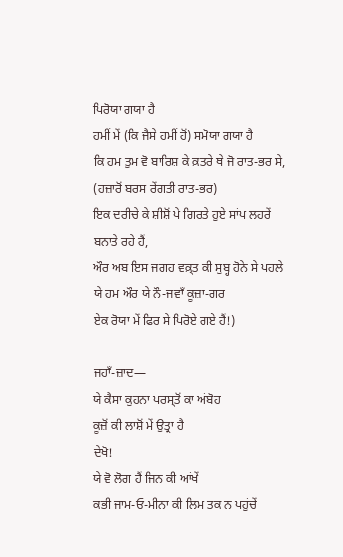ਪਿਰੋਯਾ ਗਯਾ ਹੈ
ਹਮੀਂ ਮੇਂ (ਕਿ ਜੈਸੇ ਹਮੀਂ ਹੋਂ) ਸਮੋਯਾ ਗਯਾ ਹੈ
ਕਿ ਹਮ ਤੁਮ ਵੋ ਬਾਰਿਸ਼ ਕੇ ਕ਼ਤਰੇ ਥੇ ਜੋ ਰਾਤ-ਭਰ ਸੇ,
(ਹਜ਼ਾਰੋਂ ਬਰਸ ਰੇਂਗਤੀ ਰਾਤ-ਭਰ)
ਇਕ ਦਰੀਚੇ ਕੇ ਸ਼ੀਸ਼ੋਂ ਪੇ ਗਿਰਤੇ ਹੁਏ ਸਾਂਪ ਲਹਰੇਂ
ਬਨਾਤੇ ਰਹੇ ਹੈਂ,
ਔਰ ਅਬ ਇਸ ਜਗਹ ਵਕ਼੍ਤ ਕੀ ਸੁਬ੍ਹ ਹੋਨੇ ਸੇ ਪਹਲੇ
ਯੇ ਹਮ ਔਰ ਯੇ ਨੌ-ਜਵਾਁ ਕੂਜ਼ਾ-ਗਰ
ਏਕ ਰੋਯਾ ਮੇਂ ਫਿਰ ਸੇ ਪਿਰੋਏ ਗਏ ਹੈਂ!)

ਜਹਾਁ-ਜ਼ਾਦ—
ਯੇ ਕੈਸਾ ਕੁਹਨਾ ਪਰਸ੍ਤੋਂ ਕਾ ਅਂਬੋਹ
ਕੂਜ਼ੋਂ ਕੀ ਲਾਸ਼ੋਂ ਮੇਂ ਉਤ੍ਰਾ ਹੈ
ਦੇਖੋ!
ਯੇ ਵੋ ਲੋਗ ਹੈਂ ਜਿਨ ਕੀ ਆਂਖੇਂ
ਕਭੀ ਜਾਮ‐ਓ‐ਮੀਨਾ ਕੀ ਲਿਮ ਤਕ ਨ ਪਹੁਂਚੇਂ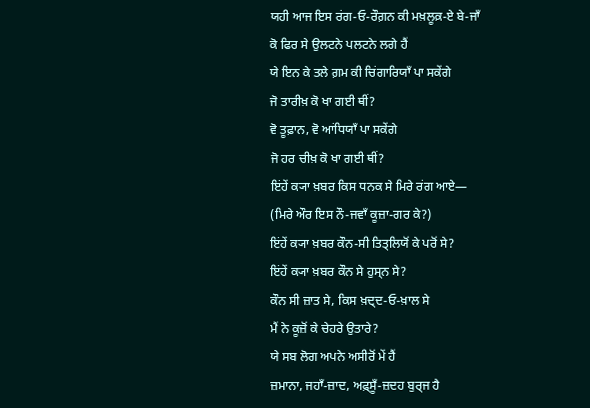ਯਹੀ ਆਜ ਇਸ ਰਂਗ‐ਓ‐ਰੌਗ਼ਨ ਕੀ ਮਖ਼ਲੂਕ਼-ਏ ਬੇ-ਜਾਁ
ਕੋ ਫਿਰ ਸੇ ਉਲਟਨੇ ਪਲਟਨੇ ਲਗੇ ਹੈਂ
ਯੇ ਇਨ ਕੇ ਤਲੇ ਗ਼ਮ ਕੀ ਚਿਂਗਾਰਿਯਾਁ ਪਾ ਸਕੇਂਗੇ
ਜੋ ਤਾਰੀਖ਼ ਕੋ ਖਾ ਗਈ ਥੀਂ?
ਵੋ ਤੂਫ਼ਾਨ, ਵੋ ਆਂਧਿਯਾਁ ਪਾ ਸਕੇਂਗੇ
ਜੋ ਹਰ ਚੀਖ਼ ਕੋ ਖਾ ਗਈ ਥੀਂ?
ਇਂਹੇਂ ਕ੍ਯਾ ਖ਼ਬਰ ਕਿਸ ਧਨਕ ਸੇ ਮਿਰੇ ਰਂਗ ਆਏ—
(ਮਿਰੇ ਔਰ ਇਸ ਨੌ-ਜਵਾਁ ਕੂਜ਼ਾ-ਗਰ ਕੇ?)
ਇਂਹੇਂ ਕ੍ਯਾ ਖ਼ਬਰ ਕੌਨ-ਸੀ ਤਿਤ੍ਲਿਯੋਂ ਕੇ ਪਰੋਂ ਸੇ?
ਇਂਹੇਂ ਕ੍ਯਾ ਖ਼ਬਰ ਕੌਨ ਸੇ ਹੁਸ੍ਨ ਸੇ?
ਕੌਨ ਸੀ ਜ਼ਾਤ ਸੇ, ਕਿਸ ਖ਼ਦ੍ਦ‐ਓ‐ਖ਼ਾਲ ਸੇ
ਮੈਂ ਨੇ ਕੂਜ਼ੋਂ ਕੇ ਚੇਹਰੇ ਉਤਾਰੇ?
ਯੇ ਸਬ ਲੋਗ ਅਪਨੇ ਅਸੀਰੋਂ ਮੇਂ ਹੈਂ
ਜ਼ਮਾਨਾ, ਜਹਾਁ-ਜ਼ਾਦ, ਅਫ਼੍ਸੂਁ-ਜ਼ਦਹ ਬੁਰ੍ਜ ਹੈ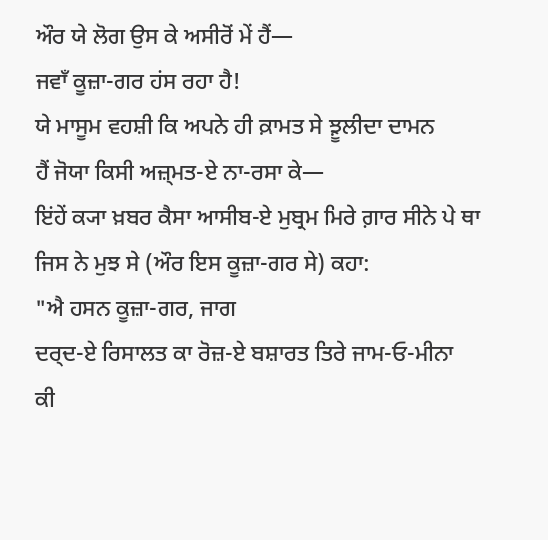ਔਰ ਯੇ ਲੋਗ ਉਸ ਕੇ ਅਸੀਰੋਂ ਮੇਂ ਹੈਂ—
ਜਵਾਁ ਕੂਜ਼ਾ-ਗਰ ਹਂਸ ਰਹਾ ਹੈ!
ਯੇ ਮਾਸੂਮ ਵਹਸ਼ੀ ਕਿ ਅਪਨੇ ਹੀ ਕ਼ਾਮਤ ਸੇ ਝ਼ੂਲੀਦਾ ਦਾਮਨ
ਹੈਂ ਜੋਯਾ ਕਿਸੀ ਅਜ਼੍ਮਤ-ਏ ਨਾ-ਰਸਾ ਕੇ—
ਇਂਹੇਂ ਕ੍ਯਾ ਖ਼ਬਰ ਕੈਸਾ ਆਸੀਬ-ਏ ਮੁਬ੍ਰਮ ਮਿਰੇ ਗ਼ਾਰ ਸੀਨੇ ਪੇ ਥਾ
ਜਿਸ ਨੇ ਮੁਝ ਸੇ (ਔਰ ਇਸ ਕੂਜ਼ਾ-ਗਰ ਸੇ) ਕਹਾ:
"ਐ ਹਸਨ ਕੂਜ਼ਾ-ਗਰ, ਜਾਗ
ਦਰ੍ਦ-ਏ ਰਿਸਾਲਤ ਕਾ ਰੋਜ਼-ਏ ਬਸ਼ਾਰਤ ਤਿਰੇ ਜਾਮ‐ਓ‐ਮੀਨਾ
ਕੀ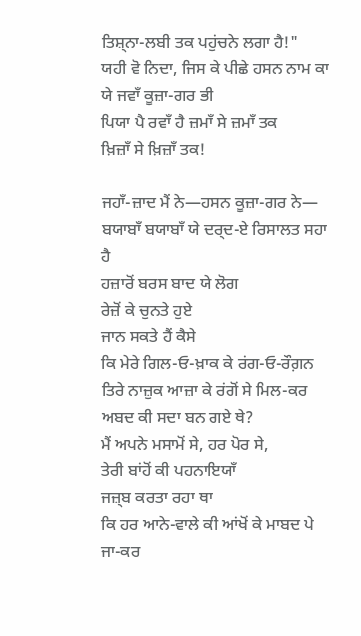ਤਿਸ਼੍ਨਾ-ਲਬੀ ਤਕ ਪਹੁਂਚਨੇ ਲਗਾ ਹੈ!"
ਯਹੀ ਵੋ ਨਿਦਾ, ਜਿਸ ਕੇ ਪੀਛੇ ਹਸਨ ਨਾਮ ਕਾ
ਯੇ ਜਵਾਁ ਕੂਜ਼ਾ-ਗਰ ਭੀ
ਪਿਯਾ ਪੈ ਰਵਾਁ ਹੈ ਜ਼ਮਾਁ ਸੇ ਜ਼ਮਾਁ ਤਕ
ਖ਼ਿਜ਼ਾਁ ਸੇ ਖ਼ਿਜ਼ਾਁ ਤਕ!

ਜਹਾਁ-ਜ਼ਾਦ ਮੈਂ ਨੇ—ਹਸਨ ਕੂਜ਼ਾ-ਗਰ ਨੇ—
ਬਯਾਬਾਁ ਬਯਾਬਾਁ ਯੇ ਦਰ੍ਦ-ਏ ਰਿਸਾਲਤ ਸਹਾ ਹੈ
ਹਜ਼ਾਰੋਂ ਬਰਸ ਬਾਦ ਯੇ ਲੋਗ
ਰੇਜ਼ੋਂ ਕੇ ਚੁਨਤੇ ਹੁਏ
ਜਾਨ ਸਕਤੇ ਹੈਂ ਕੈਸੇ
ਕਿ ਮੇਰੇ ਗਿਲ‐ਓ‐ਖ਼ਾਕ ਕੇ ਰਂਗ‐ਓ‐ਰੌਗ਼ਨ
ਤਿਰੇ ਨਾਜ਼ੁਕ ਆਜ਼ਾ ਕੇ ਰਂਗੋਂ ਸੇ ਮਿਲ-ਕਰ
ਅਬਦ ਕੀ ਸਦਾ ਬਨ ਗਏ ਥੇ?
ਮੈਂ ਅਪਨੇ ਮਸਾਮੋਂ ਸੇ, ਹਰ ਪੋਰ ਸੇ,
ਤੇਰੀ ਬਾਂਹੋਂ ਕੀ ਪਹਨਾਇਯਾਁ
ਜਜ਼੍ਬ ਕਰਤਾ ਰਹਾ ਥਾ
ਕਿ ਹਰ ਆਨੇ-ਵਾਲੇ ਕੀ ਆਂਖੋਂ ਕੇ ਮਾਬਦ ਪੇ ਜਾ-ਕਰ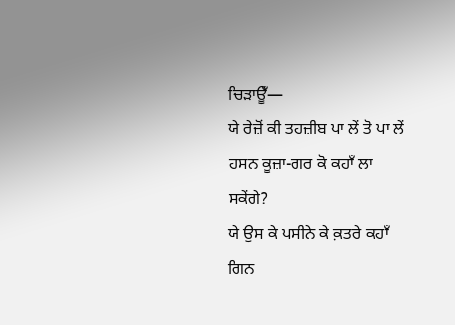ਚਿਡ਼ਾਊਁ—
ਯੇ ਰੇਜ਼ੋਂ ਕੀ ਤਹਜ਼ੀਬ ਪਾ ਲੇਂ ਤੋ ਪਾ ਲੇਂ
ਹਸਨ ਕੂਜ਼ਾ-ਗਰ ਕੋ ਕਹਾਁ ਲਾ ਸਕੇਂਗੇ?
ਯੇ ਉਸ ਕੇ ਪਸੀਨੇ ਕੇ ਕ਼ਤਰੇ ਕਹਾਁ ਗਿਨ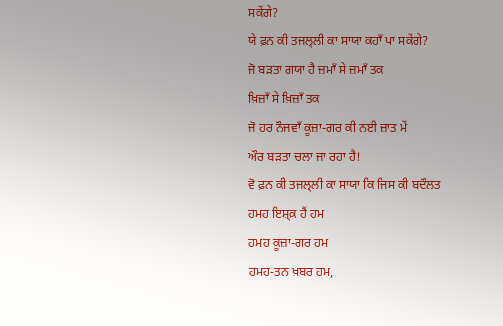ਸਕੇਂਗੇ?
ਯੇ ਫ਼ਨ ਕੀ ਤਜਲ੍ਲੀ ਕਾ ਸਾਯਾ ਕਹਾਁ ਪਾ ਸਕੇਂਗੇ?
ਜੋ ਬਡ਼ਤਾ ਗਯਾ ਹੈ ਜ਼ਮਾਁ ਸੇ ਜ਼ਮਾਁ ਤਕ
ਖ਼ਿਜ਼ਾਁ ਸੇ ਖ਼ਿਜ਼ਾਁ ਤਕ
ਜੋ ਹਰ ਨੌਜਵਾਁ ਕੂਜ਼ਾ-ਗਰ ਕੀ ਨਈ ਜ਼ਾਤ ਮੇਂ
ਔਰ ਬਡ਼ਤਾ ਚਲਾ ਜਾ ਰਹਾ ਹੈ!
ਵੋ ਫ਼ਨ ਕੀ ਤਜਲ੍ਲੀ ਕਾ ਸਾਯਾ ਕਿ ਜਿਸ ਕੀ ਬਦੌਲਤ
ਹਮਹ ਇਸ਼੍ਕ਼ ਹੈਂ ਹਮ
ਹਮਹ ਕੂਜ਼ਾ-ਗਰ ਹਮ
ਹਮਹ-ਤਨ ਖ਼ਬਰ ਹਮ,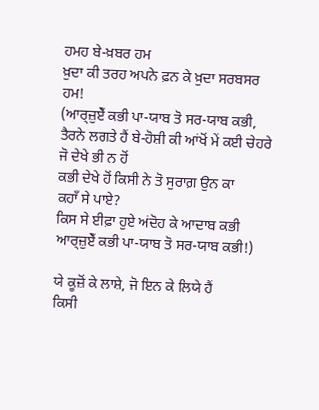ਹਮਹ ਬੇ-ਖ਼ਬਰ ਹਮ
ਖ਼ੁਦਾ ਕੀ ਤਰਹ ਅਪਨੇ ਫ਼ਨ ਕੇ ਖ਼ੁਦਾ ਸਰਬਸਰ ਹਮ!
(ਆਰ੍ਜ਼ੁਏਁ ਕਭੀ ਪਾ-ਯਾਬ ਤੋ ਸਰ-ਯਾਬ ਕਭੀ,
ਤੈਰਨੇ ਲਗਤੇ ਹੈਂ ਬੇ-ਹੋਸ਼ੀ ਕੀ ਆਂਖੋਂ ਮੇਂ ਕਈ ਚੇਹਰੇ
ਜੋ ਦੇਖੇ ਭੀ ਨ ਹੋਂ
ਕਭੀ ਦੇਖੇ ਹੋਂ ਕਿਸੀ ਨੇ ਤੋ ਸੁਰਾਗ਼ ਉਨ ਕਾ
ਕਹਾਁ ਸੇ ਪਾਏ?
ਕਿਸ ਸੇ ਈਫ਼ਾ ਹੁਏ ਅਂਦੋਹ ਕੇ ਆਦਾਬ ਕਭੀ
ਆਰ੍ਜ਼ੁਏਁ ਕਭੀ ਪਾ-ਯਾਬ ਤੋ ਸਰ-ਯਾਬ ਕਭੀ!)

ਯੇ ਕੂਜ਼ੋਂ ਕੇ ਲਾਸ਼ੇ, ਜੋ ਇਨ ਕੇ ਲਿਯੇ ਹੈਂ
ਕਿਸੀ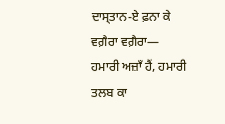ਦਾਸ੍ਤਾਨ-ਏ ਫ਼ਨਾ ਕੇ ਵਗ਼ੈਰਾ ਵਗ਼ੈਰਾ—
ਹਮਾਰੀ ਅਜ਼ਾਁ ਹੈਂ, ਹਮਾਰੀ ਤਲਬ ਕਾ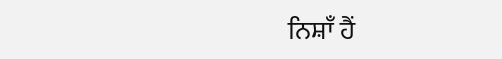ਨਿਸ਼ਾਁ ਹੈਂ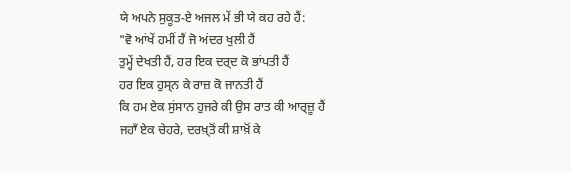ਯੇ ਅਪਨੇ ਸੁਕੂਤ-ਏ ਅਜਲ ਮੇਂ ਭੀ ਯੇ ਕਹ ਰਹੇ ਹੈਂ:
"ਵੋ ਆਂਖੇਂ ਹਮੀਂ ਹੈਂ ਜੋ ਅਂਦਰ ਖੁਲੀ ਹੈਂ
ਤੁਮ੍ਹੇਂ ਦੇਖਤੀ ਹੈਂ, ਹਰ ਇਕ ਦਰ੍ਦ ਕੋ ਭਾਂਪਤੀ ਹੈਂ
ਹਰ ਇਕ ਹੁਸ੍ਨ ਕੇ ਰਾਜ਼ ਕੋ ਜਾਨਤੀ ਹੈਂ
ਕਿ ਹਮ ਏਕ ਸੁਂਸਾਨ ਹੁਜਰੇ ਕੀ ਉਸ ਰਾਤ ਕੀ ਆਰ੍ਜ਼ੂ ਹੈਂ
ਜਹਾਁ ਏਕ ਚੇਹਰੇ, ਦਰਖ਼੍ਤੋਂ ਕੀ ਸ਼ਾਖ਼ੋਂ ਕੇ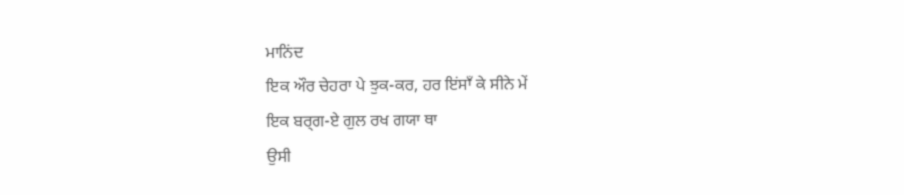ਮਾਨਿਂਦ
ਇਕ ਔਰ ਚੇਹਰਾ ਪੇ ਝੁਕ-ਕਰ, ਹਰ ਇਂਸਾਁ ਕੇ ਸੀਨੇ ਮੇਂ
ਇਕ ਬਰ੍ਗ-ਏ ਗੁਲ ਰਖ ਗਯਾ ਥਾ
ਉਸੀ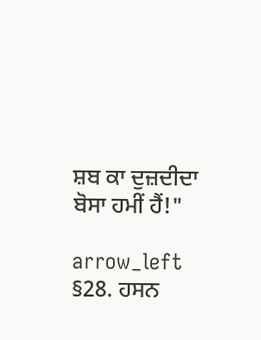ਸ਼ਬ ਕਾ ਦੁਜ਼ਦੀਦਾ ਬੋਸਾ ਹਮੀਂ ਹੈਂ!"

arrow_left §28. ਹਸਨ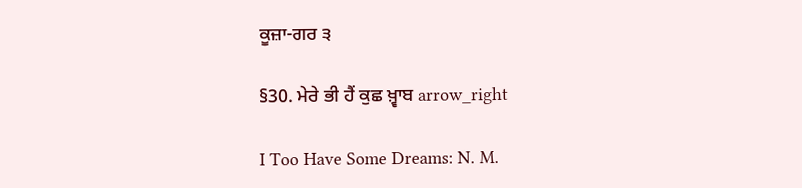ਕੂਜ਼ਾ-ਗਰ ੩

§30. ਮੇਰੇ ਭੀ ਹੈਂ ਕੁਛ ਖ਼੍ਵਾਬ arrow_right

I Too Have Some Dreams: N. M.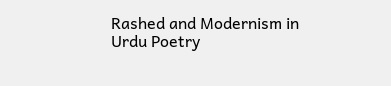Rashed and Modernism in Urdu Poetry